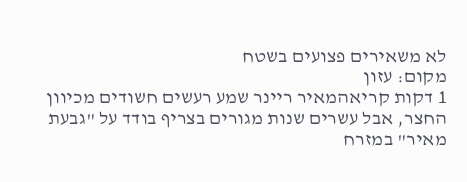לא משאירים פצועים בשטח
מקום: עזון
1 דקות קריאהמאיר ריינר שמע רעשים חשודים מכיוון החצר, אבל עשרים שנות מגורים בצריף בודד על "גבעת מאיר" במזרח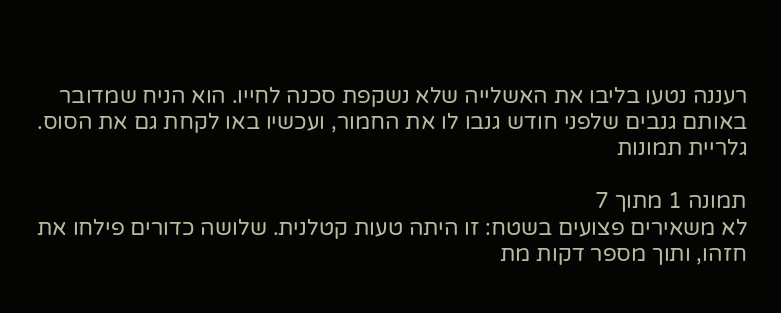רעננה נטעו בליבו את האשלייה שלא נשקפת סכנה לחייו. הוא הניח שמדובר באותם גנבים שלפני חודש גנבו לו את החמור, ועכשיו באו לקחת גם את הסוס.
גלריית תמונות

תמונה 1 מתוך 7
לא משאירים פצועים בשטח: זו היתה טעות קטלנית. שלושה כדורים פילחו את חזהו, ותוך מספר דקות מת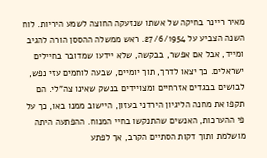מאיר ריינר בחיקה של אשתו שנזעקה החוצה לשמע היריות. לוח השנה הצביע על 27/6/1954. ראש ממשלה ההססן הורה להגיב ומייד, אבל אם אפשר, בבקשה, שלא יידעו שמדובר בחיילים ישראלים. כך יצאו לדרך, תוך יומיים, שבעה לוחמים עזי נפש, לבושים בבגדים אזרחיים ומצויידים בנשק שאינו צה"לי. הם תקפו את מחנה הליגיון הירדני בעזון, היישוב ממנו באו, כך על פי ההערכות, האנשים שהתנקשו בחיי המנוח. ההפתעה היתה מושלמת ותוך דקות הסתיים הקרב, אך לפתע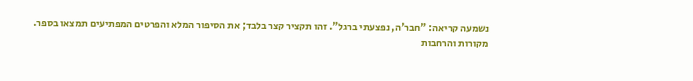נשמעה קריאה: "חבר'ה, נפצעתי ברגל". זהו תקציר קצר בלבד; את הסיפור המלא והפרטים המפתיעים תמצאו בספר.
מקורות והרחבות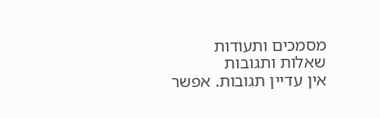מסמכים ותעודות
שאלות ותגובות
אין עדיין תגובות. אפשר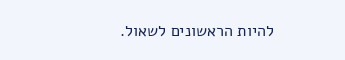להיות הראשונים לשאול.